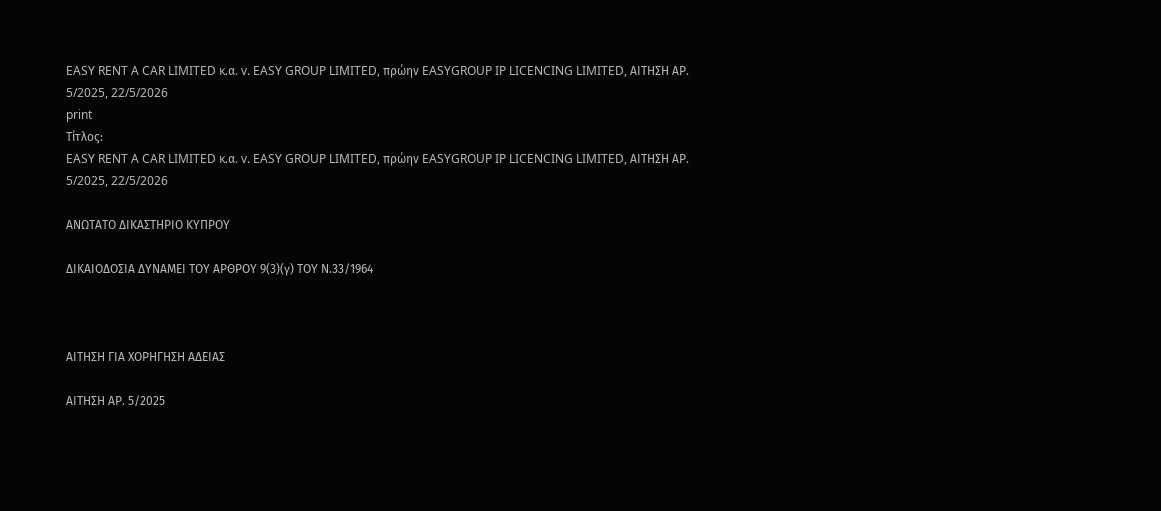EASY RENT A CAR LIMITED κ.α. v. EASY GROUP LIMITED, πρώην EASYGROUP IP LICENCING LIMITED, ΑΙΤΗΣΗ ΑΡ. 5/2025, 22/5/2026
print
Τίτλος:
EASY RENT A CAR LIMITED κ.α. v. EASY GROUP LIMITED, πρώην EASYGROUP IP LICENCING LIMITED, ΑΙΤΗΣΗ ΑΡ. 5/2025, 22/5/2026

ΑΝΩΤΑΤΟ ΔΙΚΑΣΤΗΡΙΟ ΚΥΠΡΟΥ

ΔΙΚΑΙΟΔΟΣΙΑ ΔΥΝΑΜΕΙ ΤΟΥ ΑΡΘΡΟΥ 9(3)(γ) ΤΟΥ Ν.33/1964



ΑΙΤΗΣΗ ΓΙΑ ΧΟΡΗΓΗΣΗ ΑΔΕΙΑΣ

ΑΙΤΗΣΗ ΑΡ. 5/2025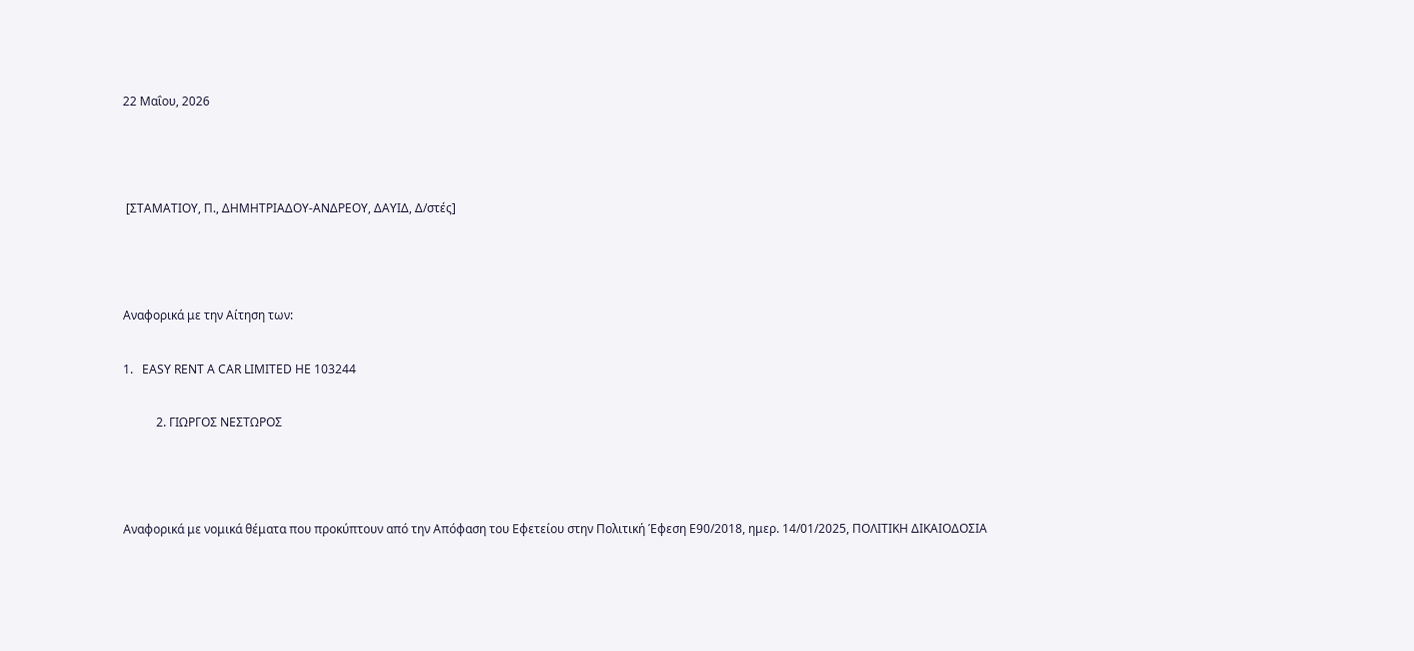22 Μαΐου, 2026



 [ΣΤΑΜΑΤΙΟΥ, Π., ΔΗΜΗΤΡΙΑΔΟΥ-ΑΝΔΡΕΟΥ, ΔΑΥΙΔ, Δ/στές]



Αναφορικά με την Αίτηση των:

1.   EASY RENT A CAR LIMITED ΗΕ 103244

           2. ΓΙΩΡΓΟΣ ΝΕΣΤΩΡΟΣ



Αναφορικά με νομικά θέματα που προκύπτουν από την Απόφαση του Εφετείου στην Πολιτική Έφεση Ε90/2018, ημερ. 14/01/2025, ΠΟΛΙΤΙΚΗ ΔΙΚΑΙΟΔΟΣΙΑ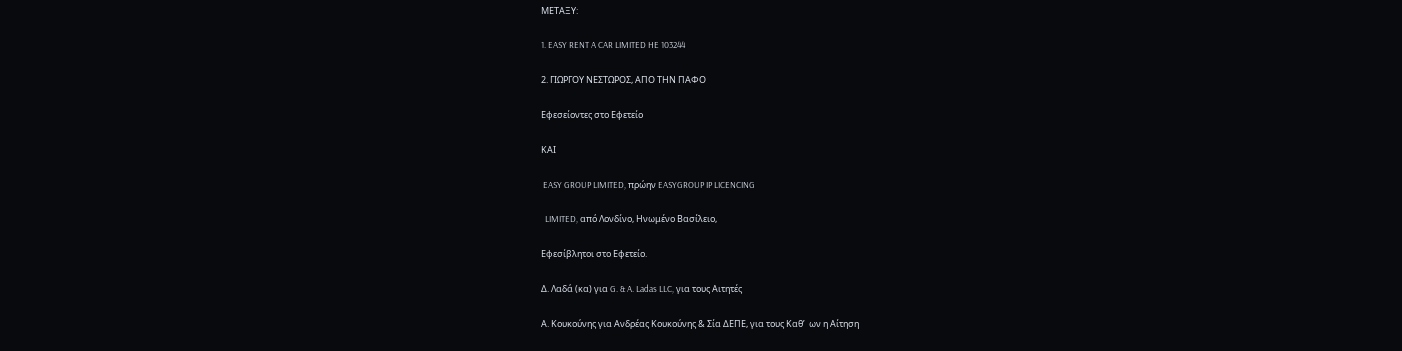ΜΕΤΑΞΥ:

1. EASY RENT A CAR LIMITED HE 103244

2. ΓΙΩΡΓΟΥ ΝΕΣΤΩΡΟΣ, ΑΠΟ ΤΗΝ ΠΑΦΟ

Εφεσείοντες στο Εφετείο

ΚΑΙ

 EASY GROUP LIMITED, πρώην EASYGROUP IP LICENCING

  LIMITED, από Λονδίνο, Ηνωμένο Βασίλειο,

Εφεσίβλητοι στο Εφετείο.

Δ. Λαδά (κα) για G. & A. Ladas LLC, για τους Αιτητές

Α. Κουκούνης για Ανδρέας Κουκούνης & Σία ΔΕΠΕ, για τους Καθ’  ων η Αίτηση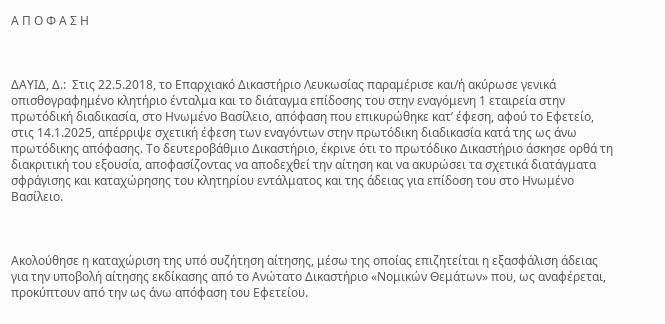Α Π Ο Φ Α Σ Η



ΔΑΥΙΔ, Δ.:  Στις 22.5.2018, το Επαρχιακό Δικαστήριο Λευκωσίας παραμέρισε και/ή ακύρωσε γενικά οπισθογραφημένο κλητήριο ένταλμα και το διάταγμα επίδοσης του στην εναγόμενη 1 εταιρεία στην πρωτόδική διαδικασία, στο Ηνωμένο Βασίλειο, απόφαση που επικυρώθηκε κατ’ έφεση, αφού το Εφετείο, στις 14.1.2025, απέρριψε σχετική έφεση των εναγόντων στην πρωτόδικη διαδικασία κατά της ως άνω πρωτόδικης απόφασης. Το δευτεροβάθμιο Δικαστήριο, έκρινε ότι το πρωτόδικο Δικαστήριο άσκησε ορθά τη διακριτική του εξουσία, αποφασίζοντας να αποδεχθεί την αίτηση και να ακυρώσει τα σχετικά διατάγματα σφράγισης και καταχώρησης του κλητηρίου εντάλματος και της άδειας για επίδοση του στο Ηνωμένο Βασίλειο.



Ακολούθησε η καταχώριση της υπό συζήτηση αίτησης, μέσω της οποίας επιζητείται η εξασφάλιση άδειας για την υποβολή αίτησης εκδίκασης από το Ανώτατο Δικαστήριο «Νομικών Θεμάτων» που, ως αναφέρεται, προκύπτουν από την ως άνω απόφαση του Εφετείου.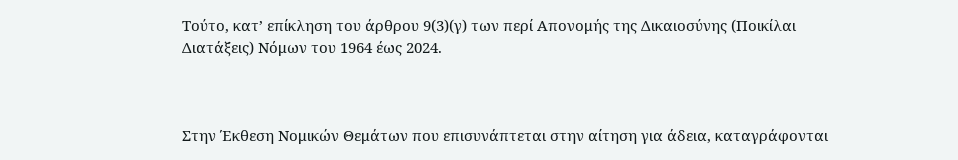Τούτο, κατ’ επίκληση του άρθρου 9(3)(γ) των περί Απονομής της Δικαιοσύνης (Ποικίλαι Διατάξεις) Νόμων του 1964 έως 2024.



Στην Έκθεση Νομικών Θεμάτων που επισυνάπτεται στην αίτηση για άδεια, καταγράφονται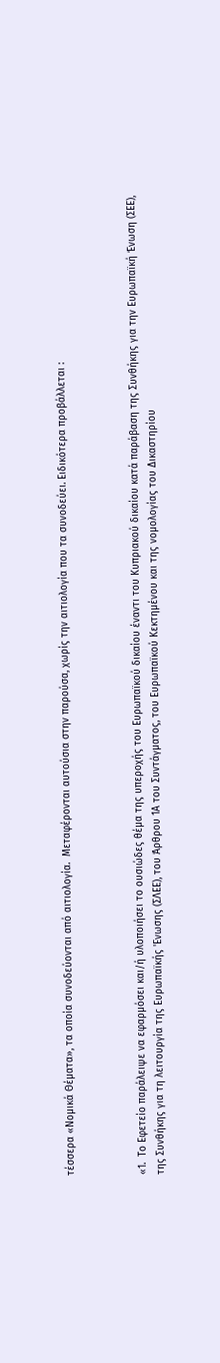τέσσερα «Νομικά Θέματα», τα οποία συνοδεύονται από αιτιολογία.  Μεταφέρονται αυτούσια στην παρούσα, χωρίς την αιτιολογία που τα συνοδεύει. Ειδικότερα προβάλλεται :



«1.  Το Εφετείο παράλειψε να εφαρμόσει και/ή υλοποιήσει το ουσιώδες θέμα της υπεροχής του Ευρωπαϊκού δικαίου έναντι του Κυπριακού δικαίου κατά παράβαση της Συνθήκης για την Ευρωπαϊκή Ένωση (ΣΕΕ), της Συνθήκης για τη λειτουργία της Ευρωπαϊκής 'Ενωσης (ΣΛΕΕ), του Άρθρου 1Α του Συντάγματος, του Ευρωπαϊκού Κεκτημένου και της νομολογίας του Δικαστηρίου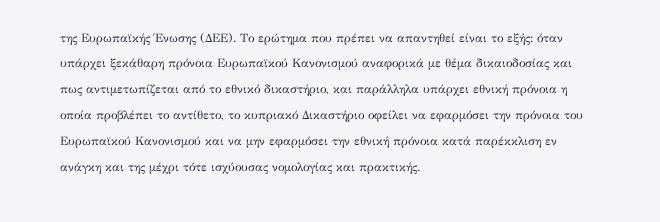της Ευρωπαϊκής Ένωσης (ΔΕΕ). Το ερώτημα που πρέπει να απαντηθεί είναι το εξής: όταν υπάρχει ξεκάθαρη πρόνοια Ευρωπαϊκού Κανονισμού αναφορικά με θέμα δικαιοδοσίας και πως αντιμετωπίζεται από το εθνικό δικαστήριο, και παράλληλα υπάρχει εθνική πρόνοια η οποία προβλέπει το αντίθετο, το κυπριακό Δικαστήριο οφείλει να εφαρμόσει την πρόνοια του Ευρωπαϊκού Κανονισμού και να μην εφαρμόσει την εθνική πρόνοια κατά παρέκκλιση εν ανάγκη και της μέχρι τότε ισχύουσας νομολογίας και πρακτικής.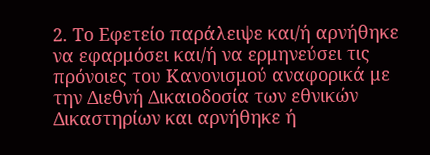2. Το Εφετείο παράλειψε και/ή αρνήθηκε να εφαρμόσει και/ή να ερμηνεύσει τις πρόνοιες του Κανονισμού αναφορικά με την Διεθνή Δικαιοδοσία των εθνικών Δικαστηρίων και αρνήθηκε ή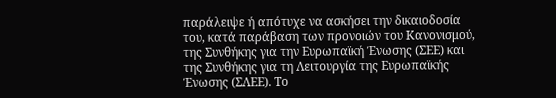παράλειψε ή απότυχε να ασκήσει την δικαιοδοσία του, κατά παράβαση των προνοιών του Κανονισμού, της Συνθήκης για την Ευρωπαϊκή Ένωσης (ΣΕΕ) και της Συνθήκης για τη Λειτουργία της Ευρωπαϊκής Ένωσης (ΣΛΕΕ). Το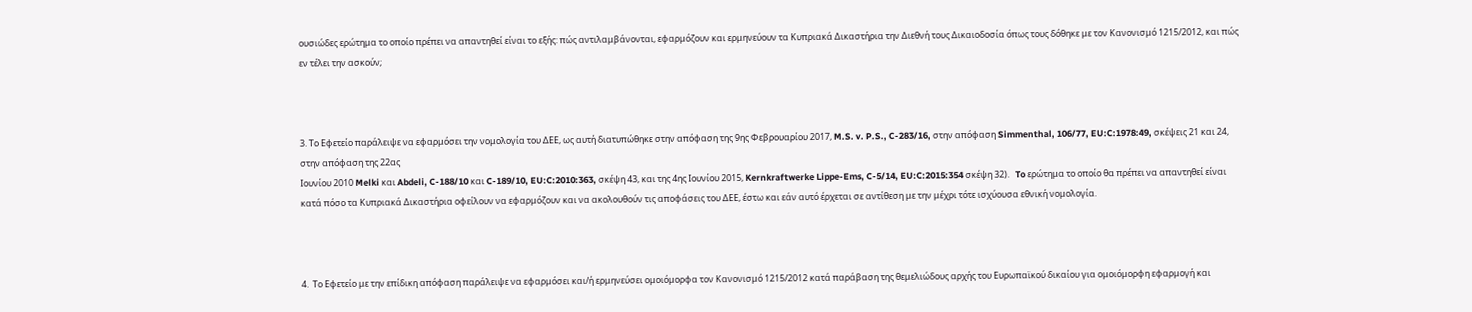ουσιώδες ερώτημα το οποίο πρέπει να απαντηθεί είναι το εξής: πώς αντιλαμβάνονται, εφαρμόζουν και ερμηνεύουν τα Κυπριακά Δικαστήρια την Διεθνή τους Δικαιοδοσία όπως τους δόθηκε με τον Κανονισμό 1215/2012, και πώς εν τέλει την ασκούν;



3. Το Εφετείο παράλειψε να εφαρμόσει την νομολογία του ΔΕΕ, ως αυτή διατυπώθηκε στην απόφαση της 9ης Φεβρουαρίου 2017, M.S. v. P.S., C-283/16, στην απόφαση Simmenthal, 106/77, EU:C:1978:49, σκέψεις 21 και 24, στην απόφαση της 22ας
Ιουνίου 2010 Melki και Abdeli, C-188/10 και C-189/10, EU:C:2010:363, σκέψη 43, και της 4ης Ιουνίου 2015, Kernkraftwerke Lippe-Ems, C-5/14, EU:C:2015:354 σκέψη 32).   To ερώτημα το οποίο θα πρέπει να απαντηθεί είναι κατά πόσο τα Κυπριακά Δικαστήρια οφείλουν να εφαρμόζουν και να ακολουθούν τις αποφάσεις του ΔΕΕ, έστω και εάν αυτό έρχεται σε αντίθεση με την μέχρι τότε ισχύουσα εθνική νομολογία.



4.  Το Εφετείο με την επίδικη απόφαση παράλειψε να εφαρμόσει και/ή ερμηνεύσει ομοιόμορφα τον Κανονισμό 1215/2012 κατά παράβαση της θεμελιώδους αρχής του Ευρωπαϊκού δικαίου για ομοιόμορφη εφαρμογή και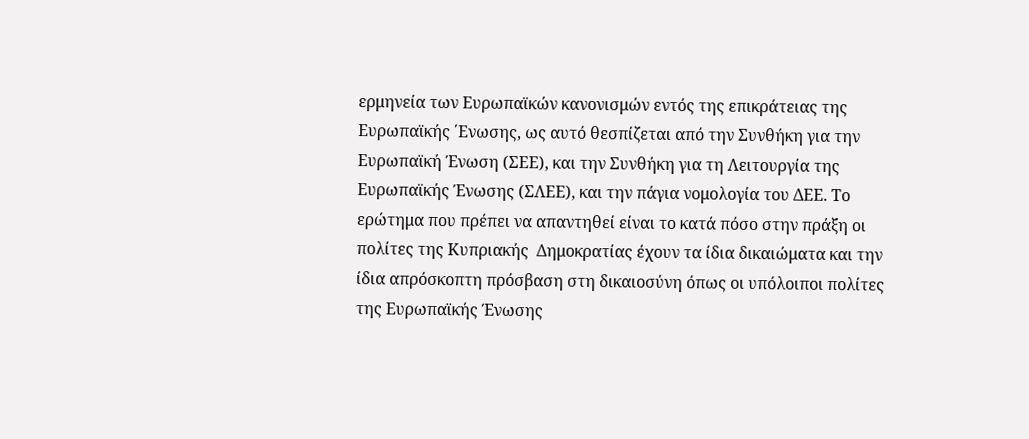ερμηνεία των Ευρωπαϊκών κανονισμών εντός της επικράτειας της Ευρωπαϊκής ΄Ενωσης, ως αυτό θεσπίζεται από την Συνθήκη για την Ευρωπαϊκή Ένωση (ΣΕΕ), και την Συνθήκη για τη Λειτουργία της Ευρωπαϊκής Ένωσης (ΣΛΕΕ), και την πάγια νομολογία του ΔΕΕ. Το ερώτημα που πρέπει να απαντηθεί είναι το κατά πόσο στην πράξη οι πολίτες της Κυπριακής  Δημοκρατίας έχουν τα ίδια δικαιώματα και την ίδια απρόσκοπτη πρόσβαση στη δικαιοσύνη όπως οι υπόλοιποι πολίτες της Ευρωπαϊκής Ένωσης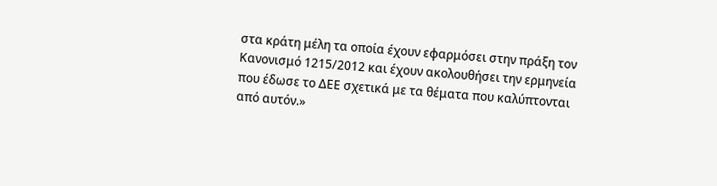στα κράτη μέλη τα οποία έχουν εφαρμόσει στην πράξη τον Κανονισμό 1215/2012 και έχουν ακολουθήσει την ερμηνεία που έδωσε το ΔΕΕ σχετικά με τα θέματα που καλύπτονται από αυτόν.»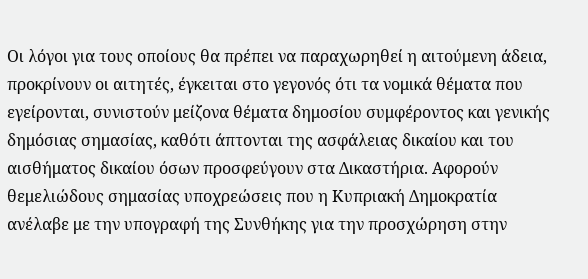Οι λόγοι για τους οποίους θα πρέπει να παραχωρηθεί η αιτούμενη άδεια, προκρίνουν οι αιτητές, έγκειται στο γεγονός ότι τα νομικά θέματα που εγείρονται, συνιστούν μείζονα θέματα δημοσίου συμφέροντος και γενικής δημόσιας σημασίας, καθότι άπτονται της ασφάλειας δικαίου και του αισθήματος δικαίου όσων προσφεύγουν στα Δικαστήρια. Αφορούν θεμελιώδους σημασίας υποχρεώσεις που η Κυπριακή Δημοκρατία ανέλαβε με την υπογραφή της Συνθήκης για την προσχώρηση στην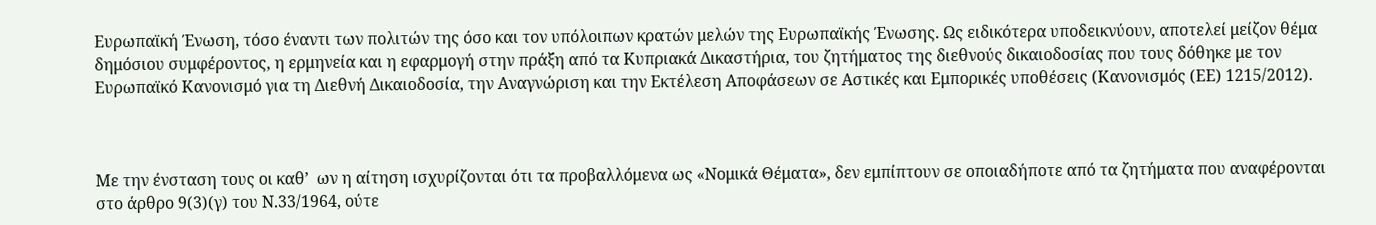Ευρωπαϊκή Ένωση, τόσο έναντι των πολιτών της όσο και τον υπόλοιπων κρατών μελών της Ευρωπαϊκής Ένωσης. Ως ειδικότερα υποδεικνύουν, αποτελεί μείζον θέμα δημόσιου συμφέροντος, η ερμηνεία και η εφαρμογή στην πράξη από τα Κυπριακά Δικαστήρια, του ζητήματος της διεθνούς δικαιοδοσίας που τους δόθηκε με τον Ευρωπαϊκό Κανονισμό για τη Διεθνή Δικαιοδοσία, την Αναγνώριση και την Εκτέλεση Αποφάσεων σε Αστικές και Εμπορικές υποθέσεις (Κανονισμός (ΕΕ) 1215/2012).



Με την ένσταση τους οι καθ’  ων η αίτηση ισχυρίζονται ότι τα προβαλλόμενα ως «Νομικά Θέματα», δεν εμπίπτουν σε οποιαδήποτε από τα ζητήματα που αναφέρονται στο άρθρο 9(3)(γ) του Ν.33/1964, ούτε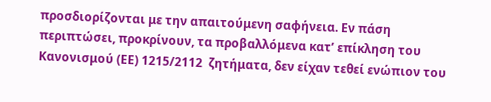προσδιορίζονται με την απαιτούμενη σαφήνεια. Εν πάση περιπτώσει, προκρίνουν, τα προβαλλόμενα κατ’ επίκληση του Κανονισμού (ΕΕ) 1215/2112  ζητήματα, δεν είχαν τεθεί ενώπιον του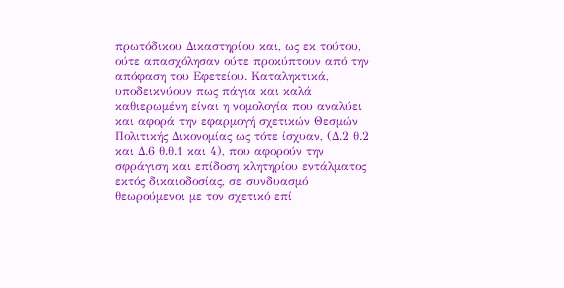πρωτόδικου Δικαστηρίου και, ως εκ τούτου, ούτε απασχόλησαν ούτε προκύπτουν από την απόφαση του Εφετείου. Καταληκτικά, υποδεικνύουν πως πάγια και καλά καθιερωμένη είναι η νομολογία που αναλύει και αφορά την εφαρμογή σχετικών Θεσμών Πολιτικής Δικονομίας ως τότε ίσχυαν, (Δ.2 θ.2 και Δ.6 θ.θ.1 και 4), που αφορούν την σφράγιση και επίδοση κλητηρίου εντάλματος εκτός δικαιοδοσίας, σε συνδυασμό θεωρούμενοι με τον σχετικό επί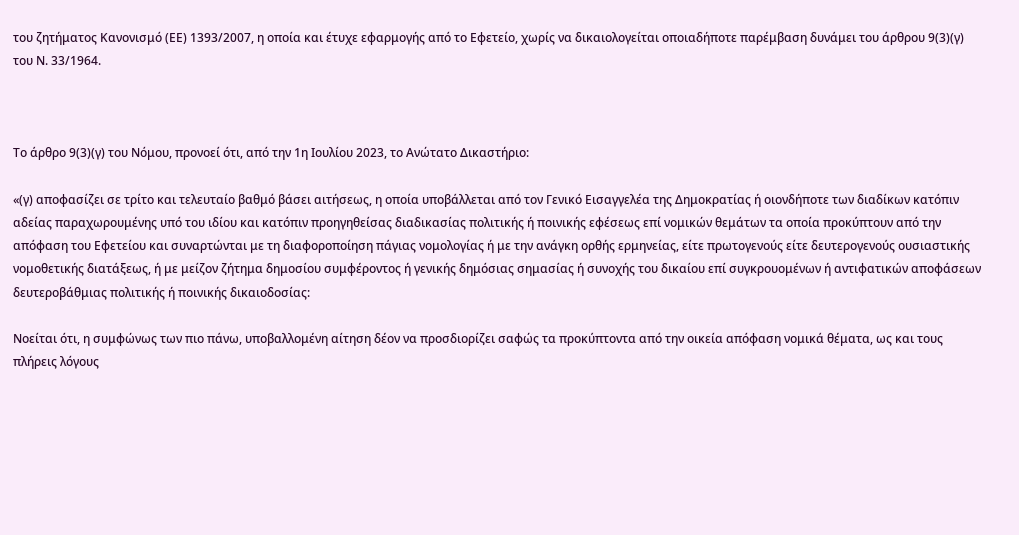του ζητήματος Κανονισμό (ΕΕ) 1393/2007, η οποία και έτυχε εφαρμογής από το Εφετείο, χωρίς να δικαιολογείται οποιαδήποτε παρέμβαση δυνάμει του άρθρου 9(3)(γ) του Ν. 33/1964.



Το άρθρο 9(3)(γ) του Νόμου, προνοεί ότι, από την 1η Ιουλίου 2023, το Ανώτατο Δικαστήριο:

«(γ) αποφασίζει σε τρίτο και τελευταίο βαθμό βάσει αιτήσεως, η οποία υποβάλλεται από τον Γενικό Εισαγγελέα της Δημοκρατίας ή οιονδήποτε των διαδίκων κατόπιν αδείας παραχωρουμένης υπό του ιδίου και κατόπιν προηγηθείσας διαδικασίας πολιτικής ή ποινικής εφέσεως επί νομικών θεμάτων τα οποία προκύπτουν από την απόφαση του Εφετείου και συναρτώνται με τη διαφοροποίηση πάγιας νομολογίας ή με την ανάγκη ορθής ερμηνείας, είτε πρωτογενούς είτε δευτερογενούς ουσιαστικής νομοθετικής διατάξεως, ή με μείζον ζήτημα δημοσίου συμφέροντος ή γενικής δημόσιας σημασίας ή συνοχής του δικαίου επί συγκρουομένων ή αντιφατικών αποφάσεων δευτεροβάθμιας πολιτικής ή ποινικής δικαιοδοσίας:

Νοείται ότι, η συμφώνως των πιο πάνω, υποβαλλομένη αίτηση δέον να προσδιορίζει σαφώς τα προκύπτοντα από την οικεία απόφαση νομικά θέματα, ως και τους πλήρεις λόγους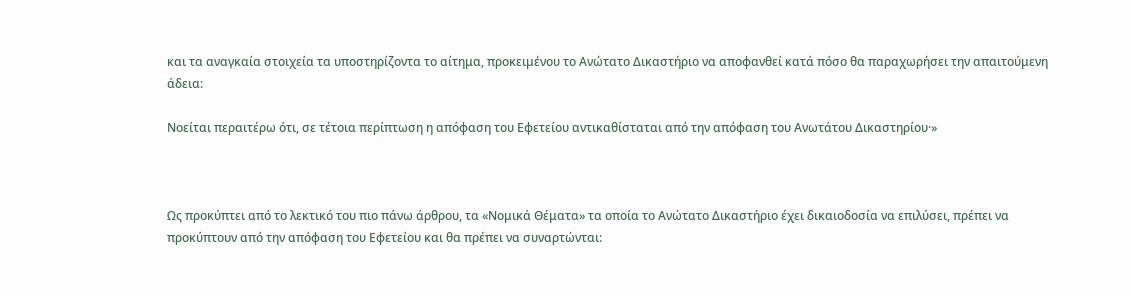και τα αναγκαία στοιχεία τα υποστηρίζοντα το αίτημα, προκειμένου το Ανώτατο Δικαστήριο να αποφανθεί κατά πόσο θα παραχωρήσει την απαιτούμενη άδεια:

Νοείται περαιτέρω ότι, σε τέτοια περίπτωση η απόφαση του Εφετείου αντικαθίσταται από την απόφαση του Ανωτάτου Δικαστηρίου·»



Ως προκύπτει από το λεκτικό του πιο πάνω άρθρου, τα «Νομικά Θέματα» τα οποία το Ανώτατο Δικαστήριο έχει δικαιοδοσία να επιλύσει, πρέπει να προκύπτουν από την απόφαση του Εφετείου και θα πρέπει να συναρτώνται: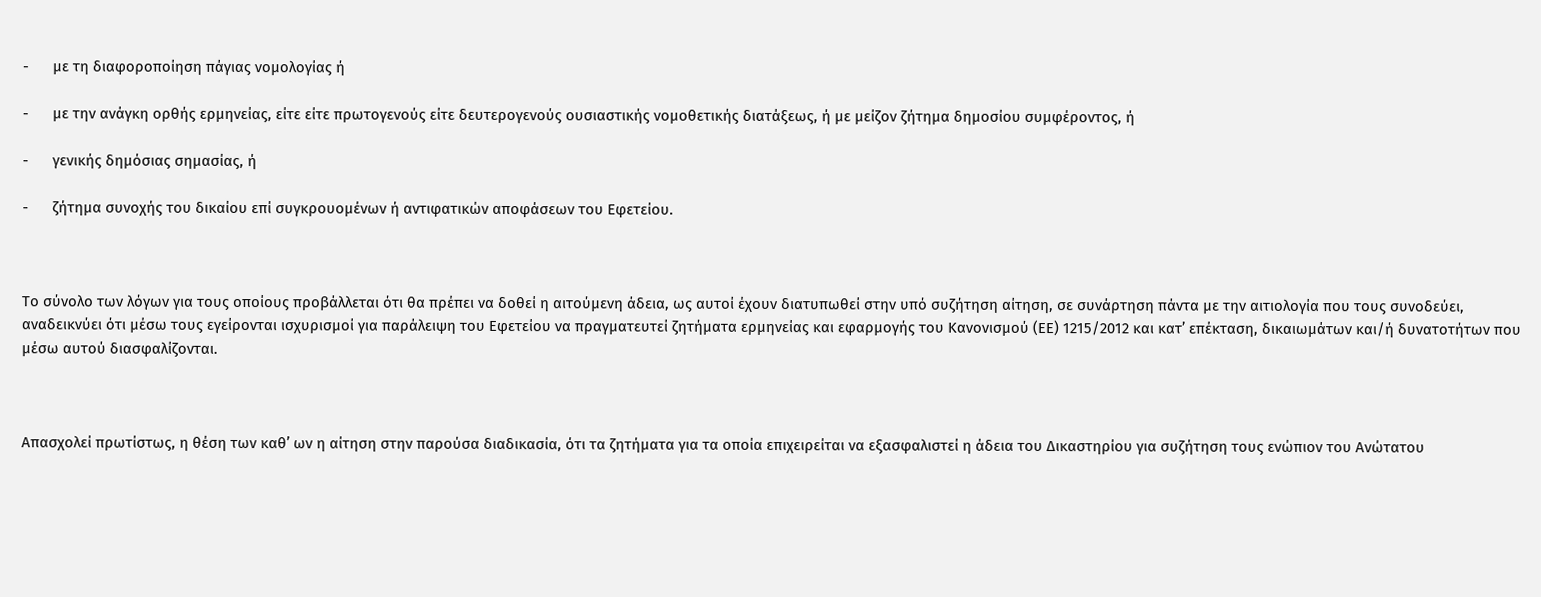-      με τη διαφοροποίηση πάγιας νομολογίας ή

-      με την ανάγκη ορθής ερμηνείας, είτε είτε πρωτογενούς είτε δευτερογενούς ουσιαστικής νομοθετικής διατάξεως, ή με μείζον ζήτημα δημοσίου συμφέροντος, ή

-      γενικής δημόσιας σημασίας, ή

-      ζήτημα συνοχής του δικαίου επί συγκρουομένων ή αντιφατικών αποφάσεων του Εφετείου.



Το σύνολο των λόγων για τους οποίους προβάλλεται ότι θα πρέπει να δοθεί η αιτούμενη άδεια, ως αυτοί έχουν διατυπωθεί στην υπό συζήτηση αίτηση, σε συνάρτηση πάντα με την αιτιολογία που τους συνοδεύει, αναδεικνύει ότι μέσω τους εγείρονται ισχυρισμοί για παράλειψη του Εφετείου να πραγματευτεί ζητήματα ερμηνείας και εφαρμογής του Κανονισμού (ΕΕ) 1215/2012 και κατ’ επέκταση, δικαιωμάτων και/ή δυνατοτήτων που μέσω αυτού διασφαλίζονται.



Απασχολεί πρωτίστως, η θέση των καθ’ ων η αίτηση στην παρούσα διαδικασία, ότι τα ζητήματα για τα οποία επιχειρείται να εξασφαλιστεί η άδεια του Δικαστηρίου για συζήτηση τους ενώπιον του Ανώτατου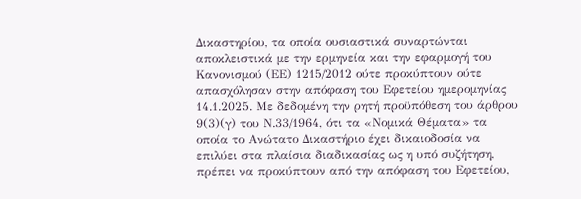Δικαστηρίου, τα οποία ουσιαστικά συναρτώνται αποκλειστικά με την ερμηνεία και την εφαρμογή του Κανονισμού (ΕΕ) 1215/2012 ούτε προκύπτουν ούτε απασχόλησαν στην απόφαση του Εφετείου ημερομηνίας 14.1.2025. Με δεδομένη την ρητή προϋπόθεση του άρθρου 9(3)(γ) του Ν.33/1964, ότι τα «Νομικά Θέματα» τα οποία το Ανώτατο Δικαστήριο έχει δικαιοδοσία να επιλύει στα πλαίσια διαδικασίας ως η υπό συζήτηση, πρέπει να προκύπτουν από την απόφαση του Εφετείου,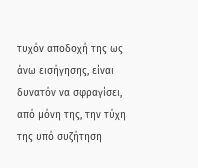τυχόν αποδοχή της ως άνω εισήγησης, είναι δυνατόν να σφραγίσει, από μόνη της, την τύχη της υπό συζήτηση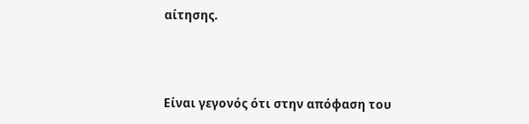αίτησης.



Είναι γεγονός ότι στην απόφαση του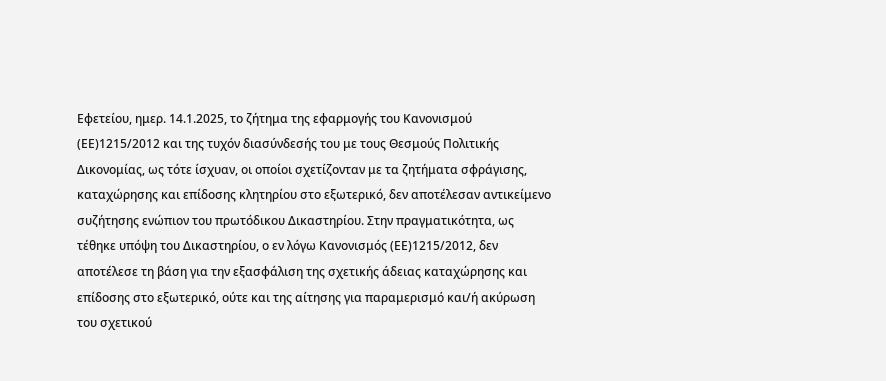Εφετείου, ημερ. 14.1.2025, το ζήτημα της εφαρμογής του Κανονισμού (ΕΕ)1215/2012 και της τυχόν διασύνδεσής του με τους Θεσμούς Πολιτικής Δικονομίας, ως τότε ίσχυαν, οι οποίοι σχετίζονταν με τα ζητήματα σφράγισης, καταχώρησης και επίδοσης κλητηρίου στο εξωτερικό, δεν αποτέλεσαν αντικείμενο συζήτησης ενώπιον του πρωτόδικου Δικαστηρίου. Στην πραγματικότητα, ως τέθηκε υπόψη του Δικαστηρίου, ο εν λόγω Κανονισμός (ΕΕ)1215/2012, δεν αποτέλεσε τη βάση για την εξασφάλιση της σχετικής άδειας καταχώρησης και επίδοσης στο εξωτερικό, ούτε και της αίτησης για παραμερισμό και/ή ακύρωση του σχετικού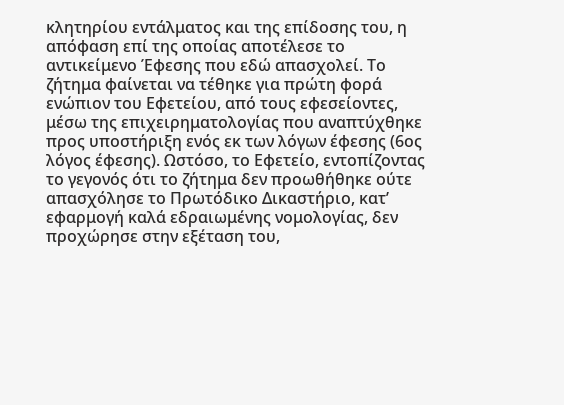κλητηρίου εντάλματος και της επίδοσης του, η απόφαση επί της οποίας αποτέλεσε το αντικείμενο Έφεσης που εδώ απασχολεί. Το ζήτημα φαίνεται να τέθηκε για πρώτη φορά ενώπιον του Εφετείου, από τους εφεσείοντες,  μέσω της επιχειρηματολογίας που αναπτύχθηκε προς υποστήριξη ενός εκ των λόγων έφεσης (6ος λόγος έφεσης). Ωστόσο, το Εφετείο, εντοπίζοντας το γεγονός ότι το ζήτημα δεν προωθήθηκε ούτε απασχόλησε το Πρωτόδικο Δικαστήριο, κατ’ εφαρμογή καλά εδραιωμένης νομολογίας, δεν προχώρησε στην εξέταση του,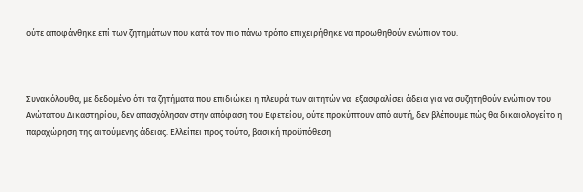ούτε αποφάνθηκε επί των ζητημάτων που κατά τον πιο πάνω τρόπο επιχειρήθηκε να προωθηθούν ενώπιον του.



Συνακόλουθα, με δεδομένο ότι τα ζητήματα που επιδιώκει η πλευρά των αιτητών να  εξασφαλίσει άδεια για να συζητηθούν ενώπιον του Ανώτατου Δικαστηρίου, δεν απασχόλησαν στην απόφαση του Εφετείου, ούτε προκύπτουν από αυτή, δεν βλέπουμε πώς θα δικαιολογείτο η παραχώρηση της αιτούμενης άδειας. Ελλείπει προς τούτο, βασική προϋπόθεση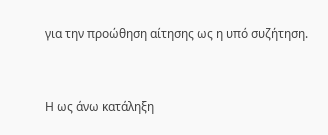για την προώθηση αίτησης ως η υπό συζήτηση.



Η ως άνω κατάληξη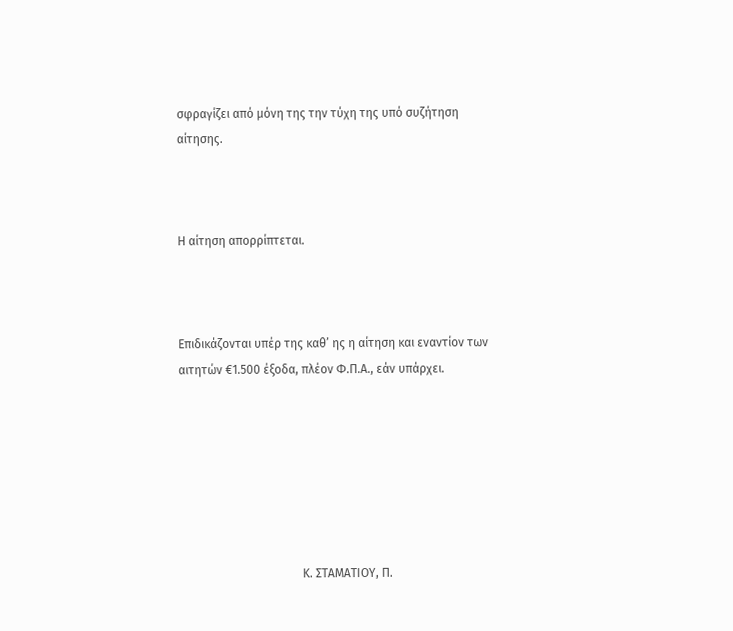σφραγίζει από μόνη της την τύχη της υπό συζήτηση αίτησης.



Η αίτηση απορρίπτεται.



Επιδικάζονται υπέρ της καθ’ ης η αίτηση και εναντίον των αιτητών €1.500 έξοδα, πλέον Φ.Π.Α., εάν υπάρχει.







                                         Κ. ΣΤΑΜΑΤΙΟΥ, Π.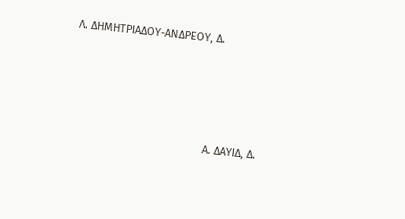Λ. ΔΗΜΗΤΡΙΑΔΟΥ-ΑΝΔΡΕΟΥ, Δ.





                                             Α. ΔΑΥΙΔ, Δ.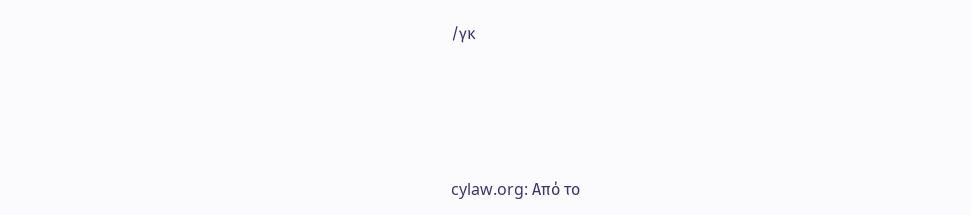/γκ




cylaw.org: Από το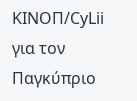ΚΙΝOΠ/CyLii για τον Παγκύπριο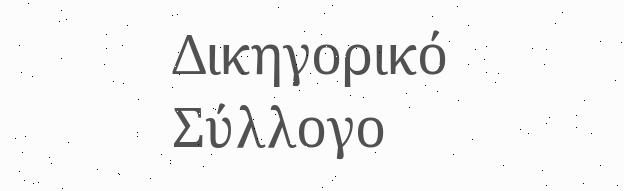Δικηγορικό Σύλλογο